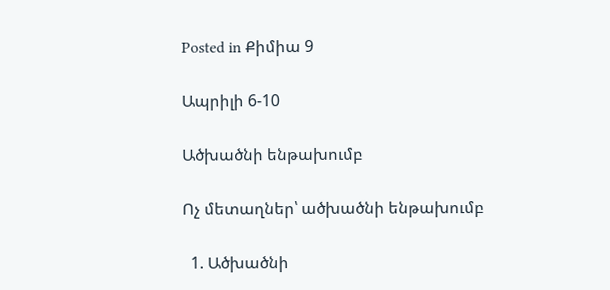Posted in Քիմիա 9

Ապրիլի 6-10

Ածխածնի ենթախումբ

Ոչ մետաղներ՝ ածխածնի ենթախումբ

  1. Ածխածնի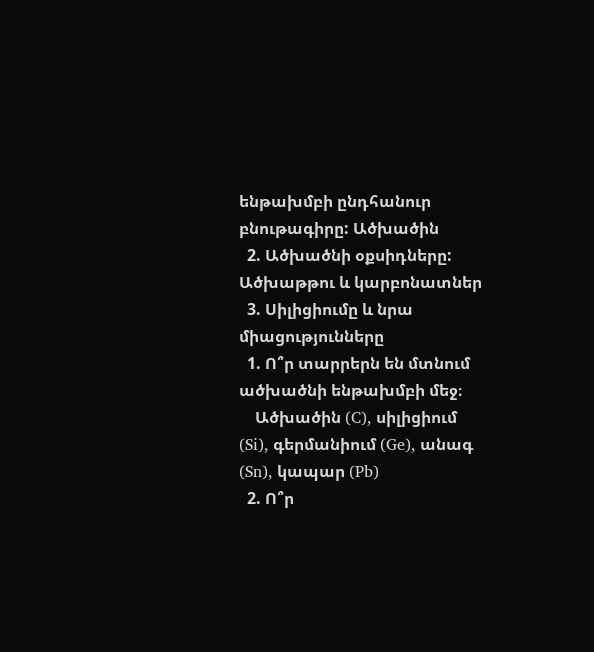ենթախմբի ընդհանուր բնութագիրը: Ածխածին
  2. Ածխածնի օքսիդները: Ածխաթթու և կարբոնատներ
  3. Սիլիցիումը և նրա միացությունները
  1. Ո՞ր տարրերն են մտնում ածխածնի ենթախմբի մեջ։
    Ածխածին (C), սիլիցիում (Si), գերմանիում (Ge), անագ (Sn), կապար (Pb)
  2. Ո՞ր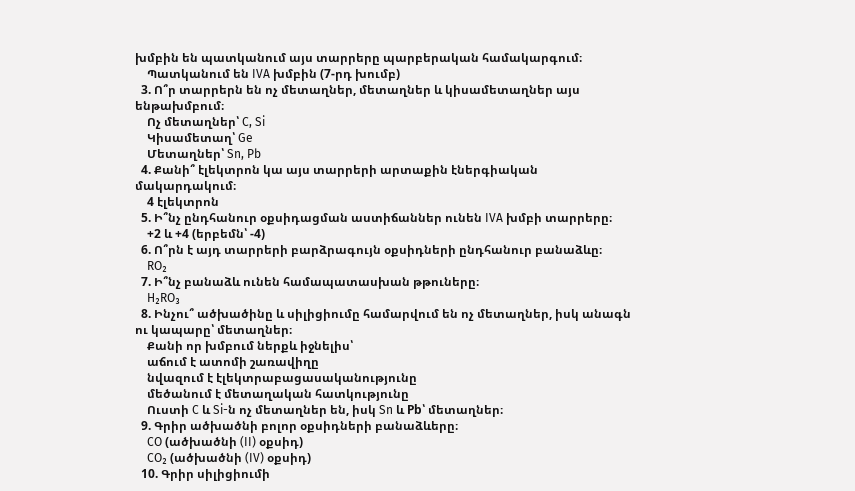խմբին են պատկանում այս տարրերը պարբերական համակարգում։
    Պատկանում են IVA խմբին (7-րդ խումբ)
  3. Ո՞ր տարրերն են ոչ մետաղներ, մետաղներ և կիսամետաղներ այս ենթախմբում։
    Ոչ մետաղներ՝ C, Si
    Կիսամետաղ՝ Ge
    Մետաղներ՝ Sn, Pb
  4. Քանի՞ էլեկտրոն կա այս տարրերի արտաքին էներգիական մակարդակում։
    4 էլեկտրոն
  5. Ի՞նչ ընդհանուր օքսիդացման աստիճաններ ունեն IVA խմբի տարրերը։
    +2 և +4 (երբեմն՝ -4)
  6. Ո՞րն է այդ տարրերի բարձրագույն օքսիդների ընդհանուր բանաձևը։
    RO₂
  7. Ի՞նչ բանաձև ունեն համապատասխան թթուները։
    H₂RO₃
  8. Ինչու՞ ածխածինը և սիլիցիումը համարվում են ոչ մետաղներ, իսկ անագն ու կապարը՝ մետաղներ։
    Քանի որ խմբում ներքև իջնելիս՝
    աճում է ատոմի շառավիղը
    նվազում է էլեկտրաբացասականությունը
    մեծանում է մետաղական հատկությունը
    Ուստի C և Si-ն ոչ մետաղներ են, իսկ Sn և Pb՝ մետաղներ։
  9. Գրիր ածխածնի բոլոր օքսիդների բանաձևերը։
    CO (ածխածնի (II) օքսիդ)
    CO₂ (ածխածնի (IV) օքսիդ)
  10. Գրիր սիլիցիումի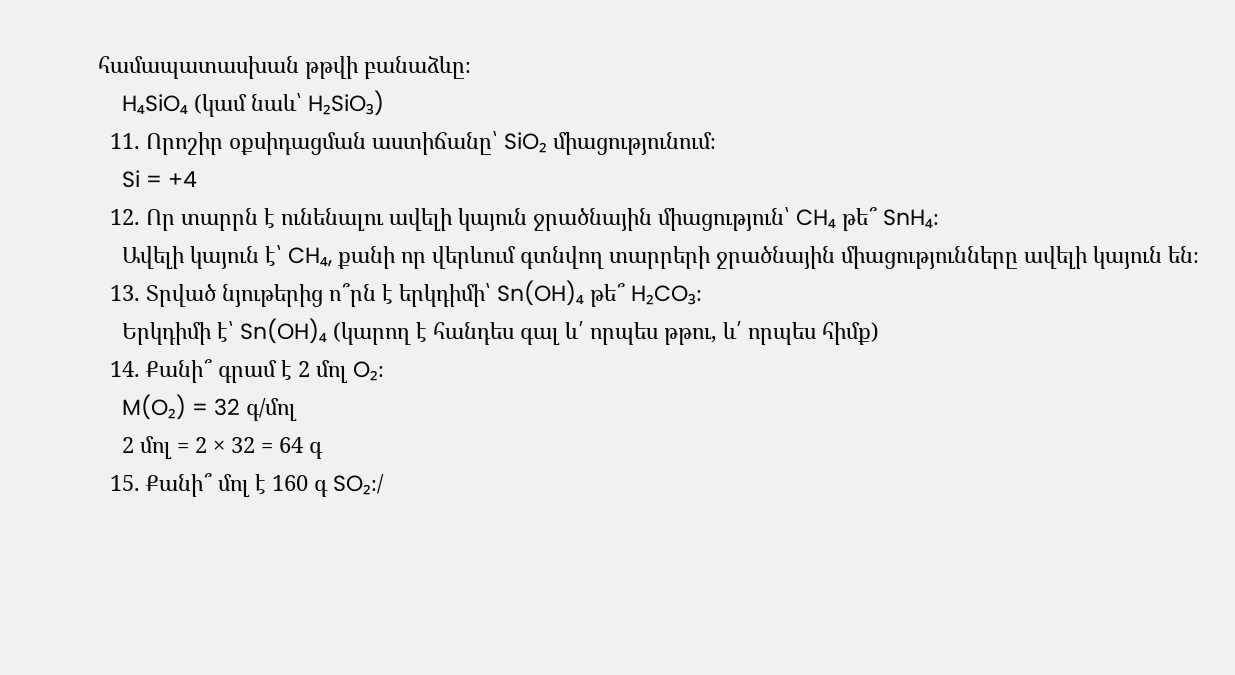համապատասխան թթվի բանաձևը։
    H₄SiO₄ (կամ նաև՝ H₂SiO₃)
  11. Որոշիր օքսիդացման աստիճանը՝ SiO₂ միացությունում։
    Si = +4
  12. Որ տարրն է ունենալու ավելի կայուն ջրածնային միացություն՝ CH₄ թե՞ SnH₄։
    Ավելի կայուն է՝ CH₄, քանի որ վերևում գտնվող տարրերի ջրածնային միացությունները ավելի կայուն են։
  13. Տրված նյութերից ո՞րն է երկդիմի՝ Sn(OH)₄ թե՞ H₂CO₃։
    Երկդիմի է՝ Sn(OH)₄ (կարող է հանդես գալ և՛ որպես թթու, և՛ որպես հիմք)
  14. Քանի՞ գրամ է 2 մոլ O₂։
    M(O₂) = 32 գ/մոլ
    2 մոլ = 2 × 32 = 64 գ
  15. Քանի՞ մոլ է 160 գ SO₂։/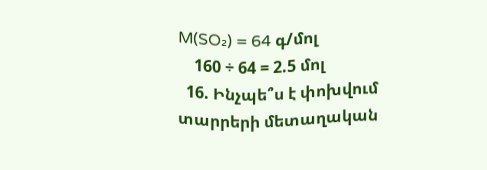M(SO₂) = 64 գ/մոլ
    160 ÷ 64 = 2.5 մոլ
  16. Ինչպե՞ս է փոխվում տարրերի մետաղական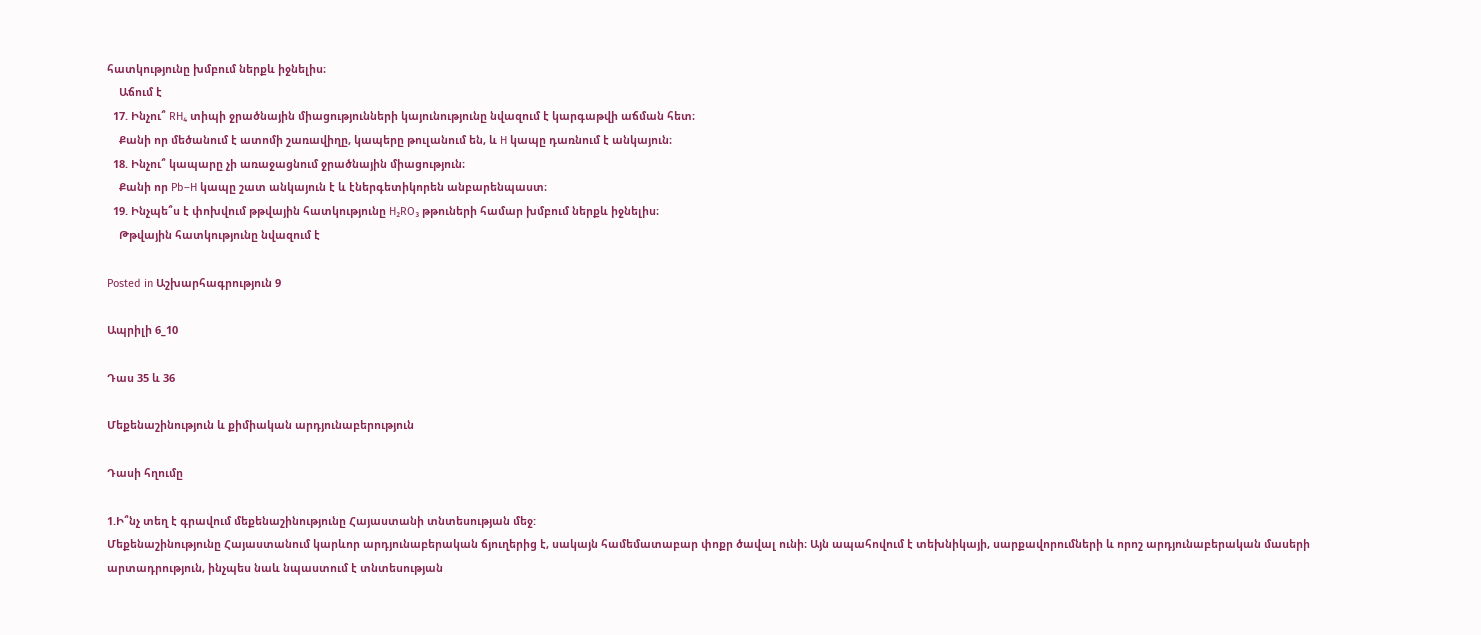հատկությունը խմբում ներքև իջնելիս։
    Աճում է
  17. Ինչու՞ RH₄ տիպի ջրածնային միացությունների կայունությունը նվազում է կարգաթվի աճման հետ։
    Քանի որ մեծանում է ատոմի շառավիղը, կապերը թուլանում են, և H կապը դառնում է անկայուն։
  18. Ինչու՞ կապարը չի առաջացնում ջրածնային միացություն։
    Քանի որ Pb–H կապը շատ անկայուն է և էներգետիկորեն անբարենպաստ։
  19. Ինչպե՞ս է փոխվում թթվային հատկությունը H₂RO₃ թթուների համար խմբում ներքև իջնելիս։
    Թթվային հատկությունը նվազում է

Posted in Աշխարհագրություն 9

Ապրիլի 6_10

Դաս 35 և 36

Մեքենաշինություն և քիմիական արդյունաբերություն

Դասի հղումը

1.Ի՞նչ տեղ է գրավում մեքենաշինությունը Հայաստանի տնտեսության մեջ:
Մեքենաշինությունը Հայաստանում կարևոր արդյունաբերական ճյուղերից է, սակայն համեմատաբար փոքր ծավալ ունի։ Այն ապահովում է տեխնիկայի, սարքավորումների և որոշ արդյունաբերական մասերի արտադրություն, ինչպես նաև նպաստում է տնտեսության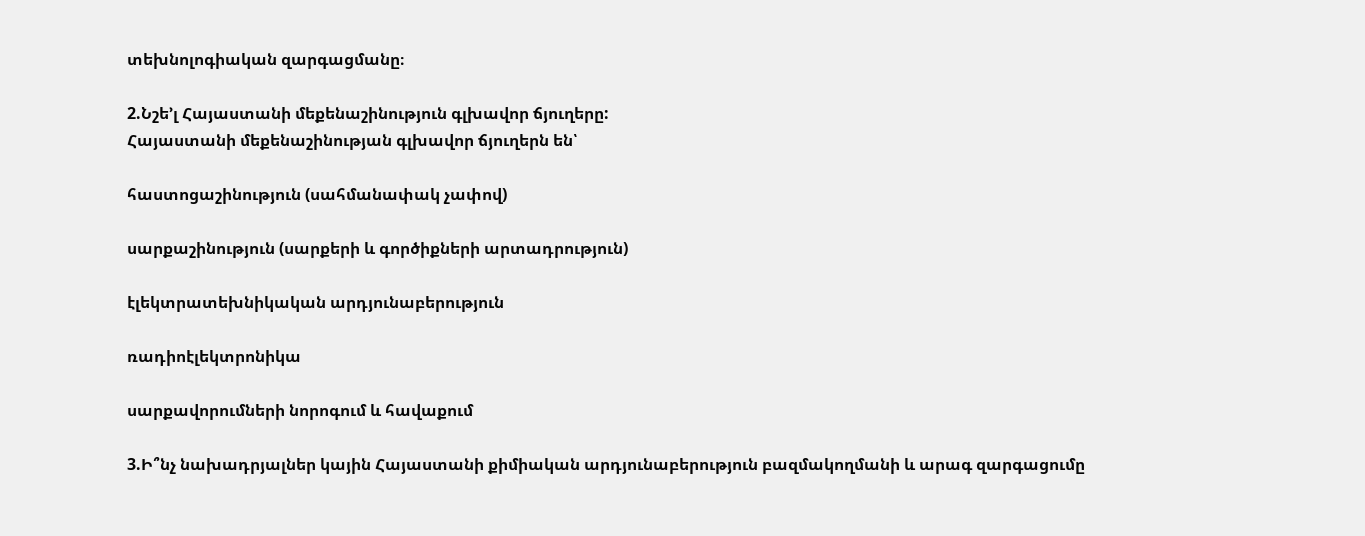տեխնոլոգիական զարգացմանը։

2.Նշե’լ Հայաստանի մեքենաշինություն գլխավոր ճյուղերը:
Հայաստանի մեքենաշինության գլխավոր ճյուղերն են՝

հաստոցաշինություն (սահմանափակ չափով)

սարքաշինություն (սարքերի և գործիքների արտադրություն)

էլեկտրատեխնիկական արդյունաբերություն

ռադիոէլեկտրոնիկա

սարքավորումների նորոգում և հավաքում

3.Ի՞նչ նախադրյալներ կային Հայաստանի քիմիական արդյունաբերություն բազմակողմանի և արագ զարգացումը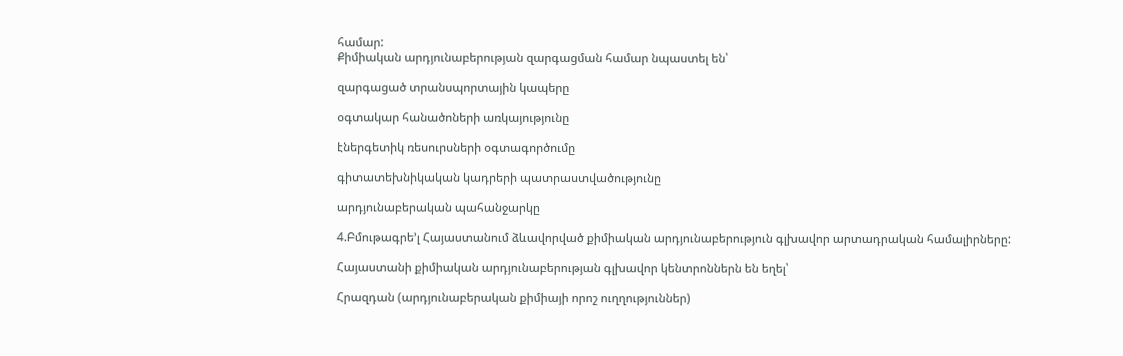համար:
Քիմիական արդյունաբերության զարգացման համար նպաստել են՝

զարգացած տրանսպորտային կապերը

օգտակար հանածոների առկայությունը

էներգետիկ ռեսուրսների օգտագործումը

գիտատեխնիկական կադրերի պատրաստվածությունը

արդյունաբերական պահանջարկը

4.Բմութագրե’լ Հայաստանում ձևավորված քիմիական արդյունաբերություն գլխավոր արտադրական համալիրները:

Հայաստանի քիմիական արդյունաբերության գլխավոր կենտրոններն են եղել՝

Հրազդան (արդյունաբերական քիմիայի որոշ ուղղություններ)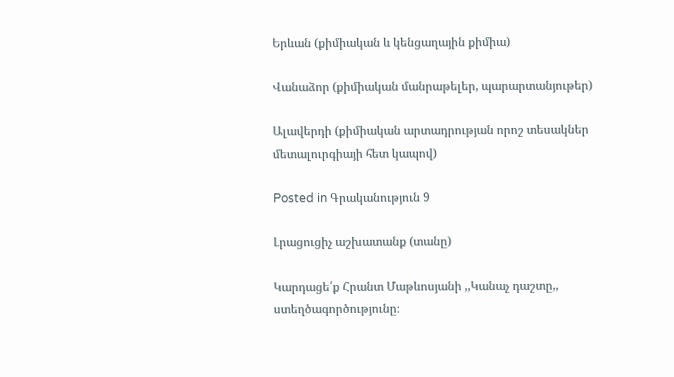Երևան (քիմիական և կենցաղային քիմիա)

Վանաձոր (քիմիական մանրաթելեր, պարարտանյութեր)

Ալավերդի (քիմիական արտադրության որոշ տեսակներ մետալուրգիայի հետ կապով)

Posted in Գրականություն 9

Լրացուցիչ աշխատանք (տանը)

Կարդացե՛ք Հրանտ Մաթևոսյանի ,,Կանաչ դաշտը,, ստեղծագործությունը։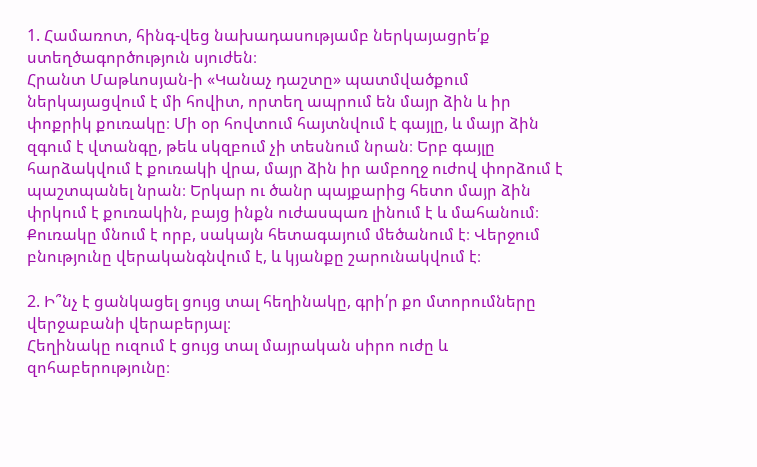1. Համառոտ, հինգ-վեց նախադասությամբ ներկայացրե՛ք ստեղծագործություն սյուժեն։
Հրանտ Մաթևոսյան-ի «Կանաչ դաշտը» պատմվածքում ներկայացվում է մի հովիտ, որտեղ ապրում են մայր ձին և իր փոքրիկ քուռակը։ Մի օր հովտում հայտնվում է գայլը, և մայր ձին զգում է վտանգը, թեև սկզբում չի տեսնում նրան։ Երբ գայլը հարձակվում է քուռակի վրա, մայր ձին իր ամբողջ ուժով փորձում է պաշտպանել նրան։ Երկար ու ծանր պայքարից հետո մայր ձին փրկում է քուռակին, բայց ինքն ուժասպառ լինում է և մահանում։ Քուռակը մնում է որբ, սակայն հետագայում մեծանում է։ Վերջում բնությունը վերականգնվում է, և կյանքը շարունակվում է։

2. Ի՞նչ է ցանկացել ցույց տալ հեղինակը, գրի՛ր քո մտորումները վերջաբանի վերաբերյալ։
Հեղինակը ուզում է ցույց տալ մայրական սիրո ուժը և զոհաբերությունը։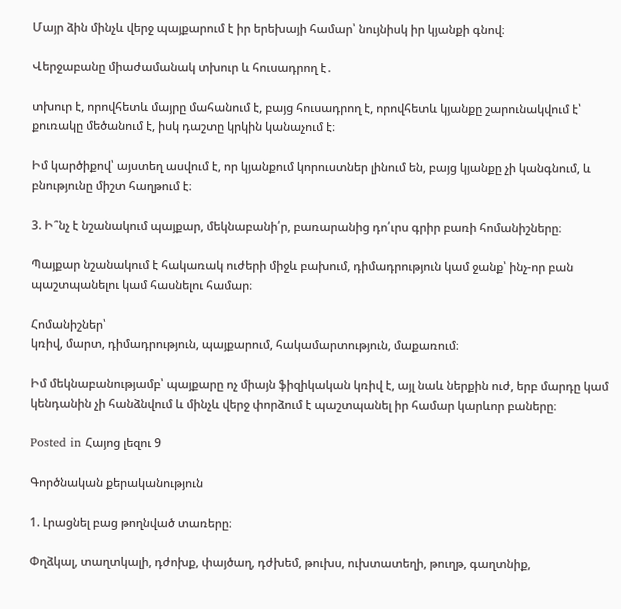Մայր ձին մինչև վերջ պայքարում է իր երեխայի համար՝ նույնիսկ իր կյանքի գնով։

Վերջաբանը միաժամանակ տխուր և հուսադրող է․

տխուր է, որովհետև մայրը մահանում է, բայց հուսադրող է, որովհետև կյանքը շարունակվում է՝ քուռակը մեծանում է, իսկ դաշտը կրկին կանաչում է։

Իմ կարծիքով՝ այստեղ ասվում է, որ կյանքում կորուստներ լինում են, բայց կյանքը չի կանգնում, և բնությունը միշտ հաղթում է։

3. Ի՞նչ է նշանակում պայքար, մեկնաբանի՛ր, բառարանից դո՛ւրս գրիր բառի հոմանիշները։

Պայքար նշանակում է հակառակ ուժերի միջև բախում, դիմադրություն կամ ջանք՝ ինչ-որ բան պաշտպանելու կամ հասնելու համար։

Հոմանիշներ՝
կռիվ, մարտ, դիմադրություն, պայքարում, հակամարտություն, մաքառում։

Իմ մեկնաբանությամբ՝ պայքարը ոչ միայն ֆիզիկական կռիվ է, այլ նաև ներքին ուժ, երբ մարդը կամ կենդանին չի հանձնվում և մինչև վերջ փորձում է պաշտպանել իր համար կարևոր բաները։

Posted in Հայոց լեզու 9

Գործնական քերականություն

1. Լրացնել բաց թողնված տառերը։

Փղձկալ, տաղտկալի, դժոխք, փայծաղ, դժխեմ, թուխս, ուխտատեղի, թուղթ, գաղտնիք,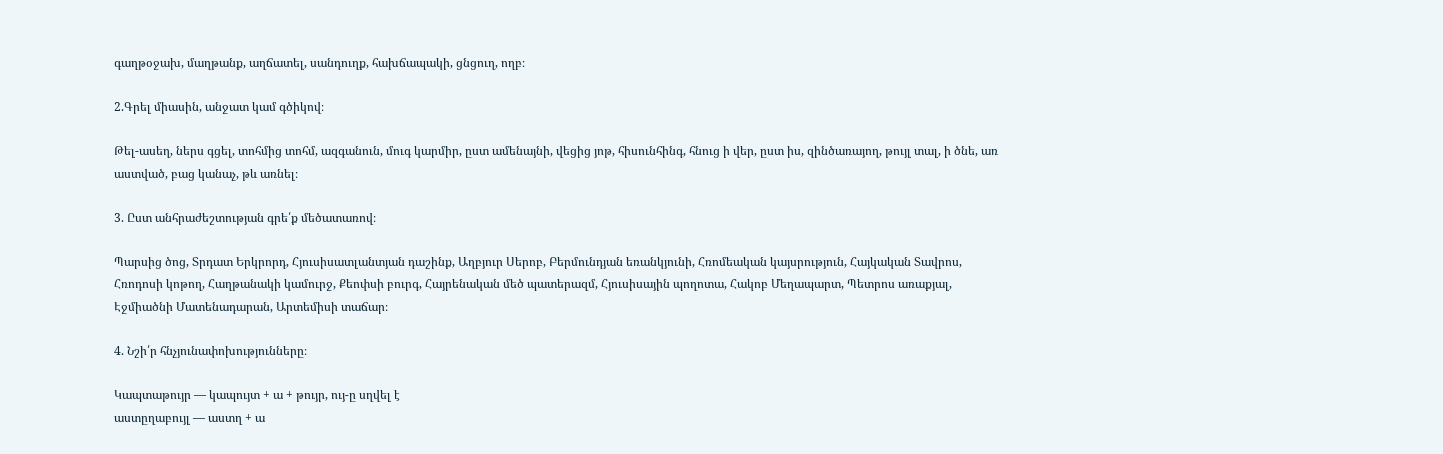գաղթօջախ, մաղթանք, աղճատել, սանդուղք, հախճապակի, ցնցուղ, ողբ։

2.Գրել միասին, անջատ կամ գծիկով։

Թել-ասեղ, ներս գցել, տոհմից տոհմ, ազգանուն, մուգ կարմիր, ըստ ամենայնի, վեցից յոթ, հիսունհինգ, հնուց ի վեր, ըստ իս, զինծառայող, թույլ տալ, ի ծնե, առ աստված, բաց կանաչ, թև առնել։

3. Ըստ անհրաժեշտության գրե՛ք մեծատառով։

Պարսից ծոց, Տրդատ Երկրորդ, Հյուսիսատլանտյան դաշինք, Աղբյուր Սերոբ, Բերմունդյան եռանկյունի, Հռոմեական կայսրություն, Հայկական Տավրոս, Հռոդոսի կոթող, Հաղթանակի կամուրջ, Քեոփսի բուրգ, Հայրենական մեծ պատերազմ, Հյուսիսային պողոտա, Հակոբ Մեղապարտ, Պետրոս առաքյալ, Էջմիածնի Մատենադարան, Արտեմիսի տաճար։

4. Նշի՛ր հնչյունափոխությունները։

Կապտաթույր — կապույտ + ա + թույր, ույ-ը սղվել է
աստըղաբույլ — աստղ + ա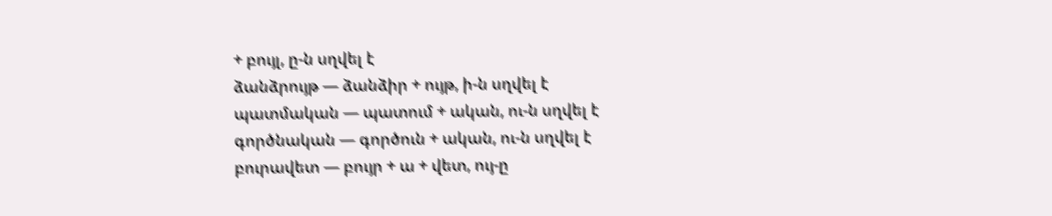+ բույլ, ը-ն սղվել է
ձանձրույթ — ձանձիր + ույթ, ի-ն սղվել է
պատմական — պատում + ական, ու-ն սղվել է
գործնական — գործուն + ական, ու-ն սղվել է
բուրավետ — բույր + ա + վետ, ույ-ը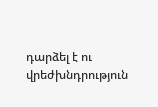դարձել է ու
վրեժխնդրություն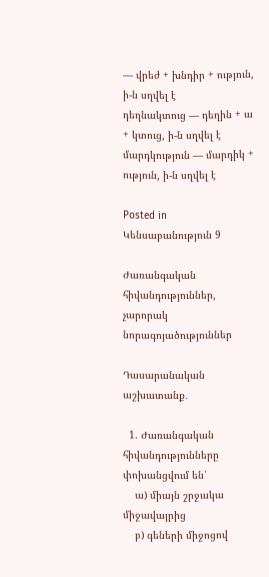— վրեժ + խնդիր + ություն, ի-ն սղվել է
դեղնակտուց — դեղին + ա + կտուց, ի-ն սղվել է
մարդկություն — մարդիկ + ություն, ի-ն սղվել է

Posted in Կենսաբանություն 9

Ժառանգական հիվանդություններ, չարորակ նորագոյածություններ

Դասարանական աշխատանք․

  1. Ժառանգական հիվանդությունները փոխանցվում են՝
    ա) միայն շրջակա միջավայրից
    բ) գեների միջոցով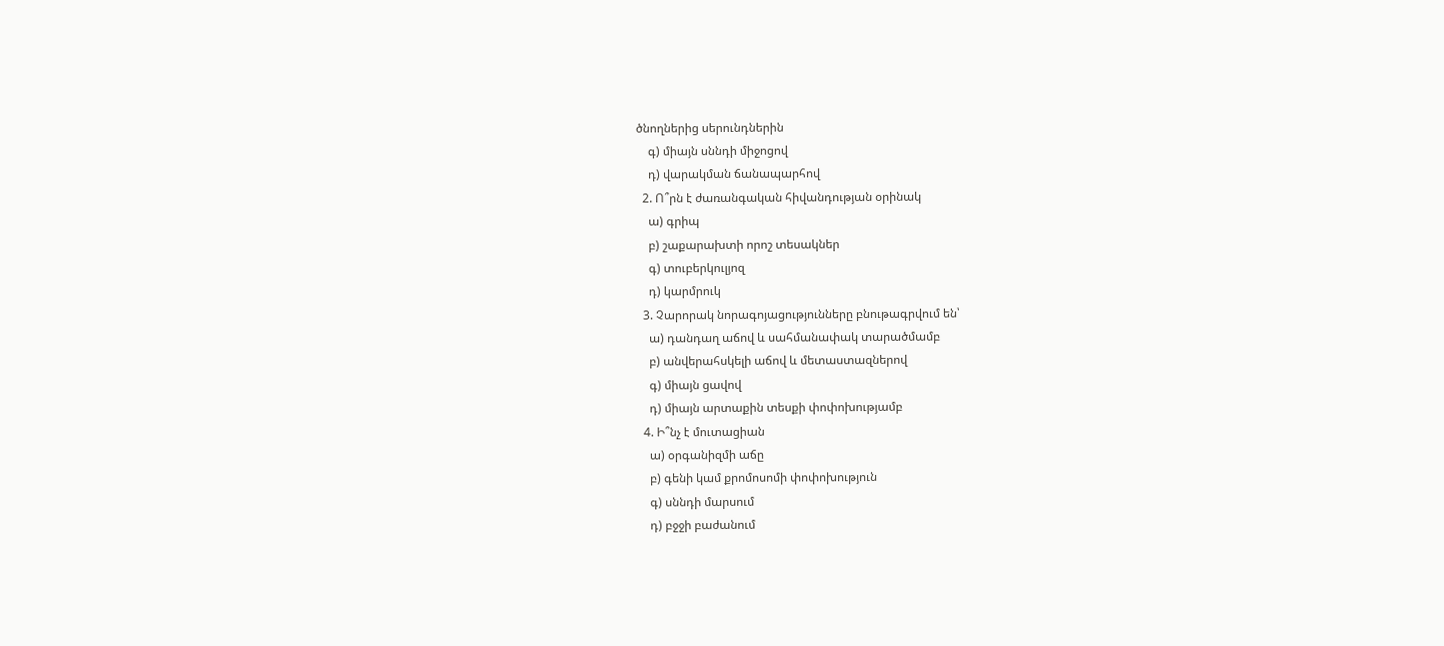ծնողներից սերունդներին
    գ) միայն սննդի միջոցով
    դ) վարակման ճանապարհով
  2. Ո՞րն է ժառանգական հիվանդության օրինակ
    ա) գրիպ
    բ) շաքարախտի որոշ տեսակներ
    գ) տուբերկուլյոզ
    դ) կարմրուկ
  3. Չարորակ նորագոյացությունները բնութագրվում են՝
    ա) դանդաղ աճով և սահմանափակ տարածմամբ
    բ) անվերահսկելի աճով և մետաստազներով
    գ) միայն ցավով
    դ) միայն արտաքին տեսքի փոփոխությամբ
  4. Ի՞նչ է մուտացիան
    ա) օրգանիզմի աճը
    բ) գենի կամ քրոմոսոմի փոփոխություն
    գ) սննդի մարսում
    դ) բջջի բաժանում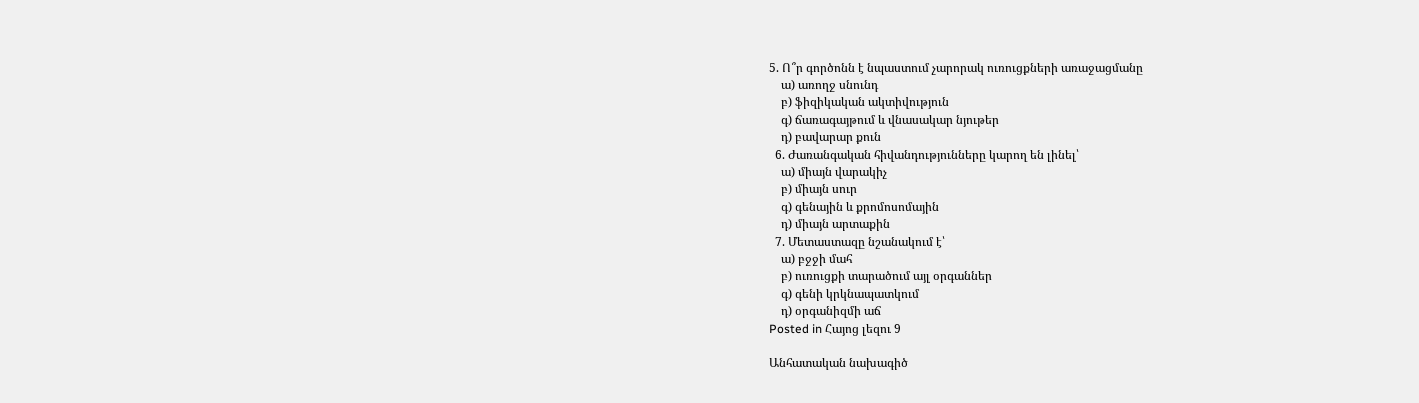5. Ո՞ր գործոնն է նպաստում չարորակ ուռուցքների առաջացմանը
    ա) առողջ սնունդ
    բ) ֆիզիկական ակտիվություն
    գ) ճառագայթում և վնասակար նյութեր
    դ) բավարար քուն
  6. Ժառանգական հիվանդությունները կարող են լինել՝
    ա) միայն վարակիչ
    բ) միայն սուր
    գ) գենային և քրոմոսոմային
    դ) միայն արտաքին
  7. Մետաստազը նշանակում է՝
    ա) բջջի մահ
    բ) ուռուցքի տարածում այլ օրգաններ
    գ) գենի կրկնապատկում
    դ) օրգանիզմի աճ
Posted in Հայոց լեզու 9

Անհատական նախագիծ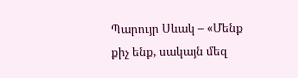Պարույր Սևակ – «Մենք քիչ ենք, սակայն մեզ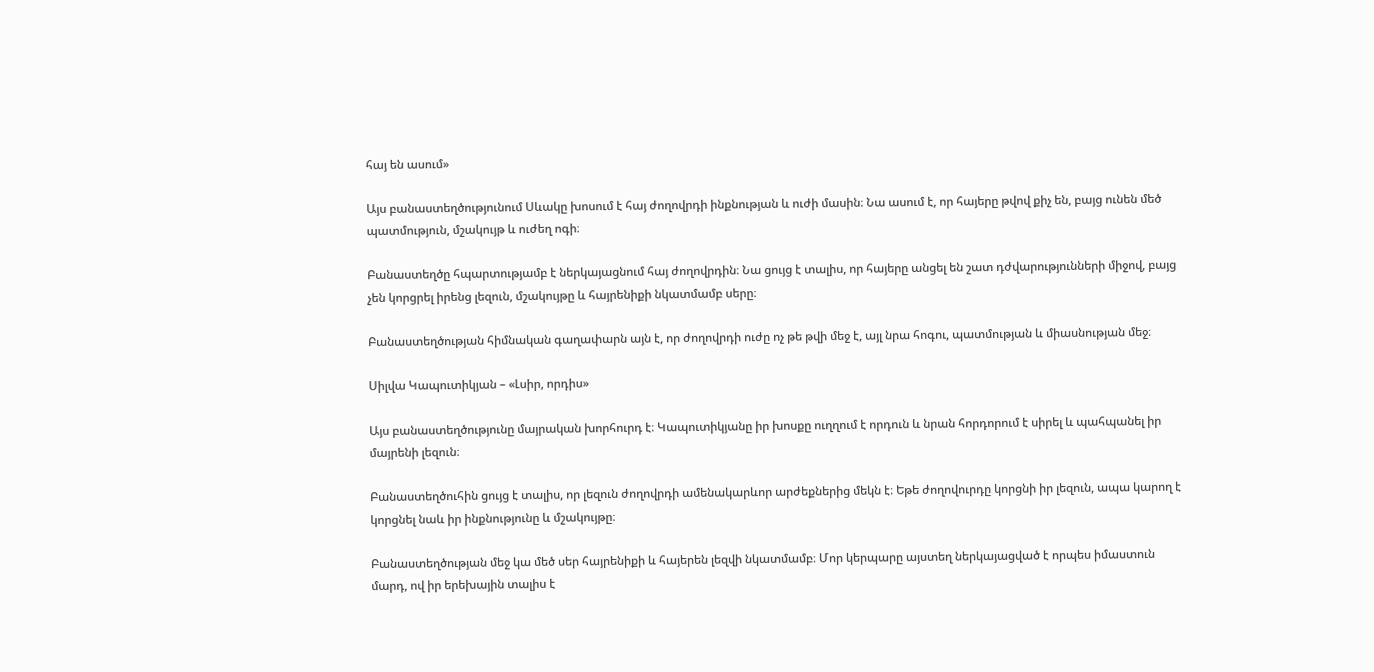հայ են ասում»

Այս բանաստեղծությունում Սևակը խոսում է հայ ժողովրդի ինքնության և ուժի մասին։ Նա ասում է, որ հայերը թվով քիչ են, բայց ունեն մեծ պատմություն, մշակույթ և ուժեղ ոգի։

Բանաստեղծը հպարտությամբ է ներկայացնում հայ ժողովրդին։ Նա ցույց է տալիս, որ հայերը անցել են շատ դժվարությունների միջով, բայց չեն կորցրել իրենց լեզուն, մշակույթը և հայրենիքի նկատմամբ սերը։

Բանաստեղծության հիմնական գաղափարն այն է, որ ժողովրդի ուժը ոչ թե թվի մեջ է, այլ նրա հոգու, պատմության և միասնության մեջ։

Սիլվա Կապուտիկյան – «Լսիր, որդիս»

Այս բանաստեղծությունը մայրական խորհուրդ է։ Կապուտիկյանը իր խոսքը ուղղում է որդուն և նրան հորդորում է սիրել և պահպանել իր մայրենի լեզուն։

Բանաստեղծուհին ցույց է տալիս, որ լեզուն ժողովրդի ամենակարևոր արժեքներից մեկն է։ Եթե ժողովուրդը կորցնի իր լեզուն, ապա կարող է կորցնել նաև իր ինքնությունը և մշակույթը։

Բանաստեղծության մեջ կա մեծ սեր հայրենիքի և հայերեն լեզվի նկատմամբ։ Մոր կերպարը այստեղ ներկայացված է որպես իմաստուն մարդ, ով իր երեխային տալիս է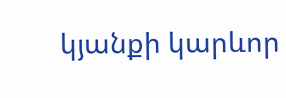կյանքի կարևոր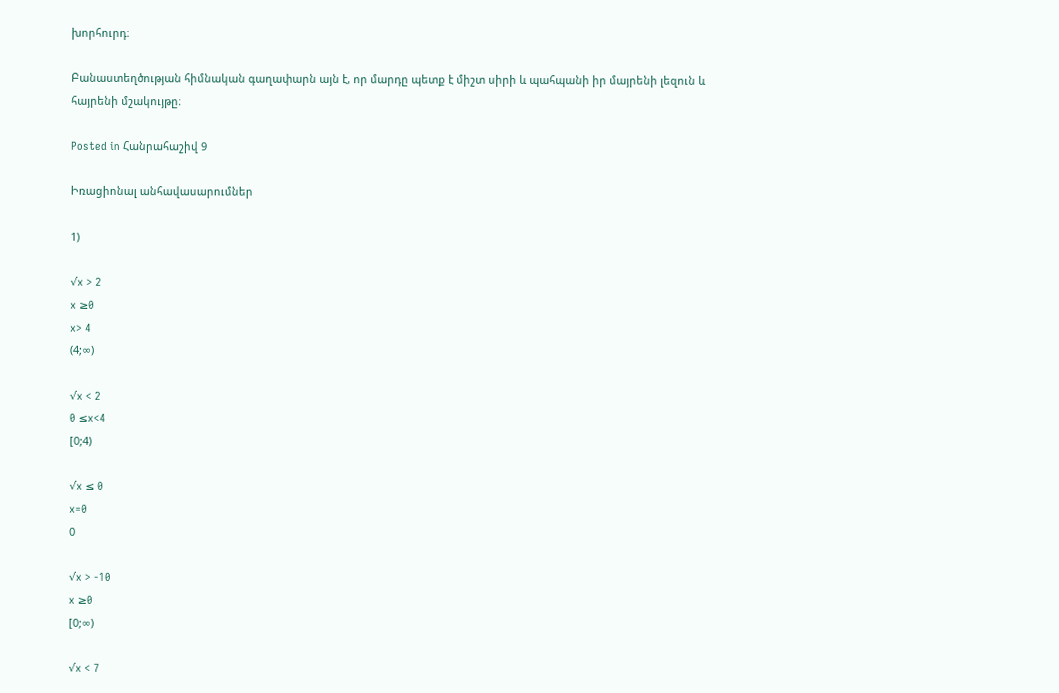խորհուրդ։

Բանաստեղծության հիմնական գաղափարն այն է, որ մարդը պետք է միշտ սիրի և պահպանի իր մայրենի լեզուն և հայրենի մշակույթը։

Posted in Հանրահաշիվ 9

Իռացիոնալ անհավասարումներ

1)

√x > 2
x ≥0
x> 4
(4;∞)

√x < 2
0 ≤x<4
[0;4)

√x ≤ 0
x=0
0

√x > -10
x ≥0
[0;∞)

√x < 7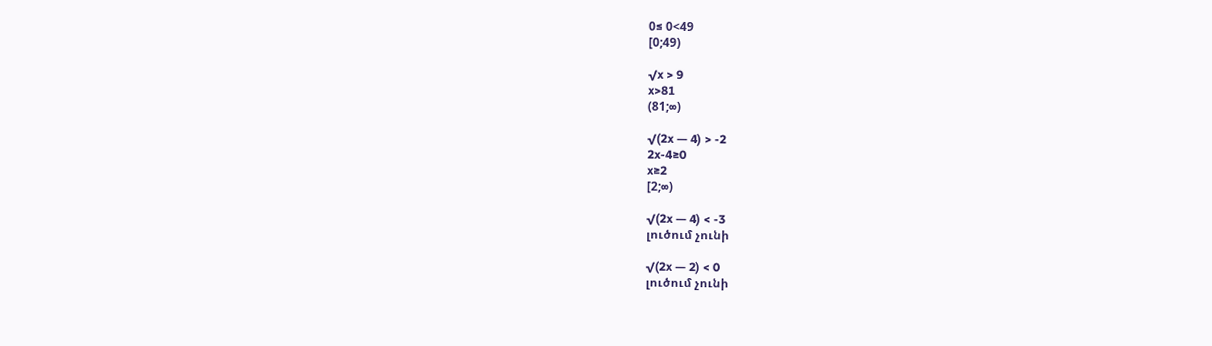0≤ 0<49
[0;49)

√x > 9
x>81
(81;∞)

√(2x — 4) > -2
2x-4≥0
x≥2
[2;∞)

√(2x — 4) < -3
լուծում չունի

√(2x — 2) < 0
լուծում չունի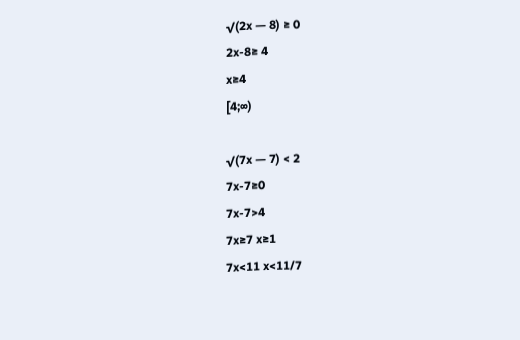√(2x — 8) ≥ 0
2x-8≥ 4
x≥4
[4;∞)

√(7x — 7) < 2
7x-7≥0
7x-7>4
7x≥7 x≥1
7x<11 x<11/7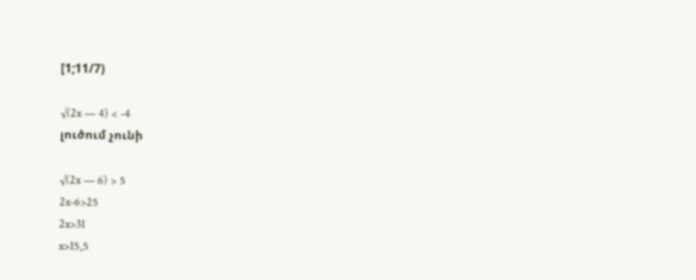[1;11/7)

√(2x — 4) < -4
լուծում չունի

√(2x — 6) > 5
2x-6>25
2x>31
x>15,5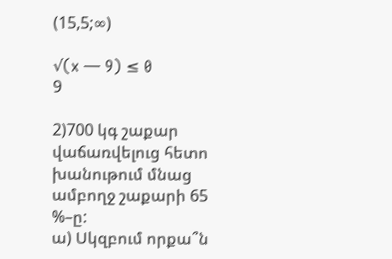(15,5;∞)

√(x — 9) ≤ 0
9

2)700 կգ շաքար վաճառվելուց հետո խանութում մնաց ամբողջ շաքարի 65 %–ը:
ա) Սկզբում որքա՞ն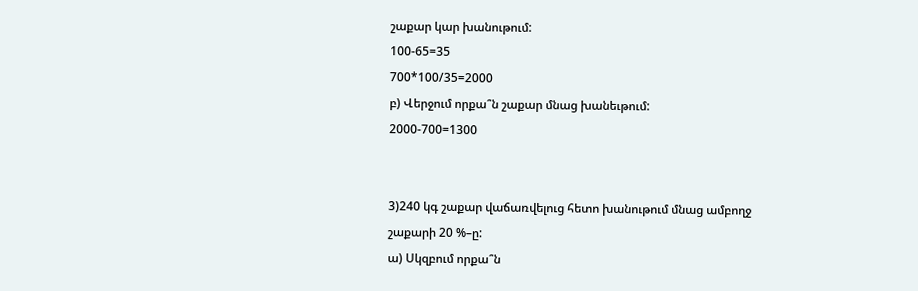շաքար կար խանութում:
100-65=35
700*100/35=2000
բ) Վերջում որքա՞ն շաքար մնաց խանեւթում:
2000-700=1300


3)240 կգ շաքար վաճառվելուց հետո խանութում մնաց ամբողջ շաքարի 20 %–ը:
ա) Սկզբում որքա՞ն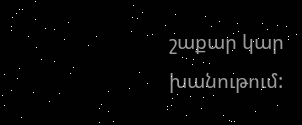շաքար կար խանութում: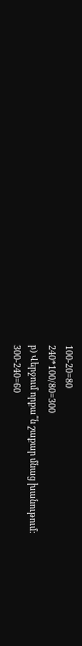100-20=80
240*100/80=300
բ) Վերջում որքա՞ն շաքար մնաց խանութում:
300-240=60